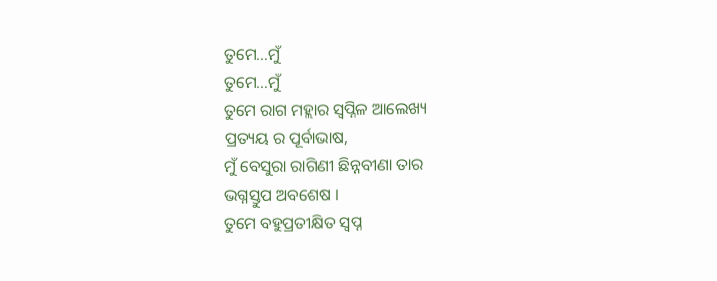ତୁମେ...ମୁଁ
ତୁମେ...ମୁଁ
ତୁମେ ରାଗ ମହ୍ଲାର ସ୍ୱପ୍ନିଳ ଆଲେଖ୍ୟ
ପ୍ରତ୍ୟୟ ର ପୂର୍ବାଭାଷ,
ମୁଁ ବେସୁରା ରାଗିଣୀ ଛିନ୍ନବୀଣା ତାର
ଭଗ୍ନସ୍ତୁପ ଅବଶେଷ ।
ତୁମେ ବହୁପ୍ରତୀକ୍ଷିତ ସ୍ବପ୍ନ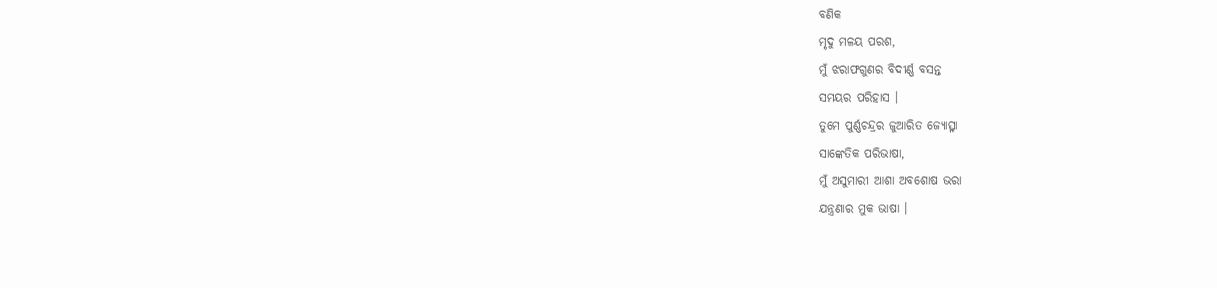ବଣିକ
ମୃଦୁ ମଳୟ ପରଶ,
ମୁଁ ଝରାଫଗୁଣର ବିଦୀର୍ଣ୍ଣ ବସନ୍ତ
ସମୟର ପରିହାସ ।
ତୁମେ ପୁର୍ଣ୍ଣଚନ୍ଦ୍ରର ଜୁଆରିତ ଜ୍ୟୋତ୍ସ୍ନା
ସାଙ୍କେତିକ ପରିଭାଷା,
ମୁଁ ଅସୁମାରୀ ଆଶା ଅବଶୋଷ ଭରା
ଯନ୍ତ୍ରଣାର ମୁକ ଭାଷା ।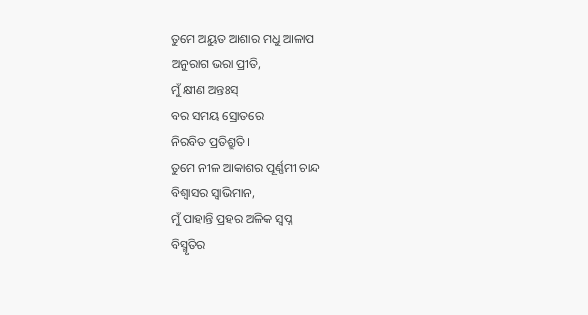ତୁମେ ଅୟୁତ ଆଶାର ମଧୁ ଆଳାପ
ଅନୁରାଗ ଭରା ପ୍ରୀତି,
ମୁଁ କ୍ଷୀଣ ଅନ୍ତଃସ୍
ବର ସମୟ ସ୍ରୋତରେ
ନିରବିତ ପ୍ରତିଶ୍ରୁତି ।
ତୁମେ ନୀଳ ଆକାଶର ପୂର୍ଣ୍ଣମୀ ଚାନ୍ଦ
ବିଶ୍ବାସର ସ୍ୱାଭିମାନ,
ମୁଁ ପାହାନ୍ତି ପ୍ରହର ଅଳିକ ସ୍ବପ୍ନ
ବିସ୍ମୃତିର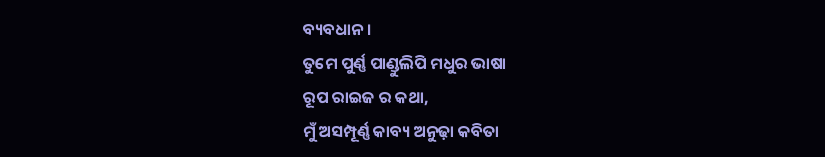ବ୍ୟବଧାନ ।
ତୁମେ ପୁର୍ଣ୍ଣ ପାଣ୍ଡୁଲିପି ମଧୁର ଭାଷା
ରୂପ ରାଇଜ ର କଥା,
ମୁଁ ଅସମ୍ପୂର୍ଣ୍ଣ କାବ୍ୟ ଅନୁଢ଼ା କବିତା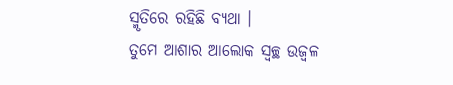ସ୍ମୃତିରେ ରହିଛି ବ୍ୟଥା ।
ତୁମେ ଆଶାର ଆଲୋକ ସ୍ୱଚ୍ଛ ଉଜ୍ବଳ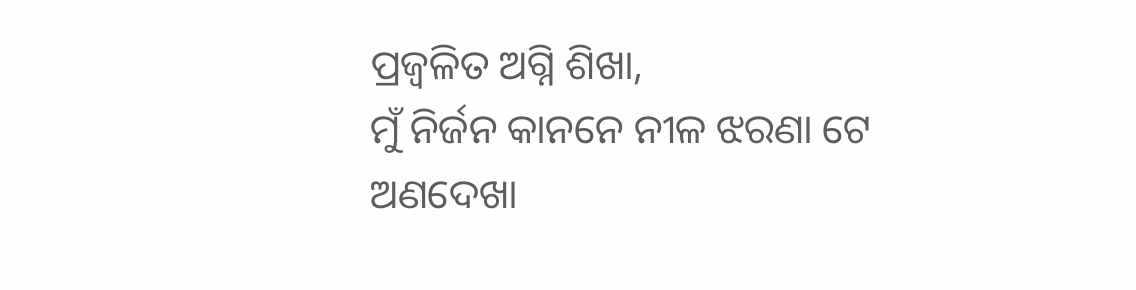ପ୍ରଜ୍ଵଳିତ ଅଗ୍ନି ଶିଖା,
ମୁଁ ନିର୍ଜନ କାନନେ ନୀଳ ଝରଣା ଟେ
ଅଣଦେଖା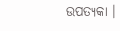ଉପତ୍ୟକା ।